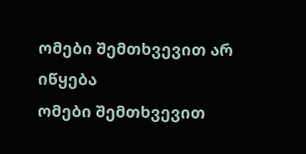ომები შემთხვევით არ იწყება
ომები შემთხვევით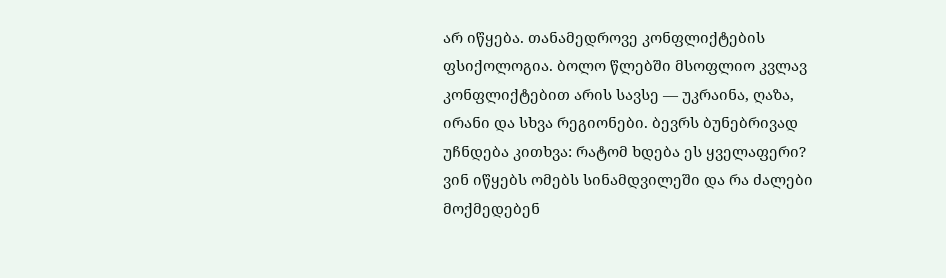არ იწყება. თანამედროვე კონფლიქტების ფსიქოლოგია. ბოლო წლებში მსოფლიო კვლავ კონფლიქტებით არის სავსე — უკრაინა, ღაზა, ირანი და სხვა რეგიონები. ბევრს ბუნებრივად უჩნდება კითხვა: რატომ ხდება ეს ყველაფერი? ვინ იწყებს ომებს სინამდვილეში და რა ძალები მოქმედებენ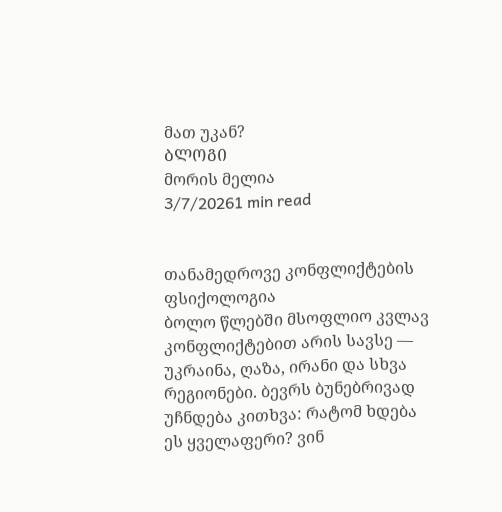მათ უკან?
ᲑᲚᲝᲒᲘ
მორის მელია
3/7/20261 min read


თანამედროვე კონფლიქტების ფსიქოლოგია
ბოლო წლებში მსოფლიო კვლავ კონფლიქტებით არის სავსე — უკრაინა, ღაზა, ირანი და სხვა რეგიონები. ბევრს ბუნებრივად უჩნდება კითხვა: რატომ ხდება ეს ყველაფერი? ვინ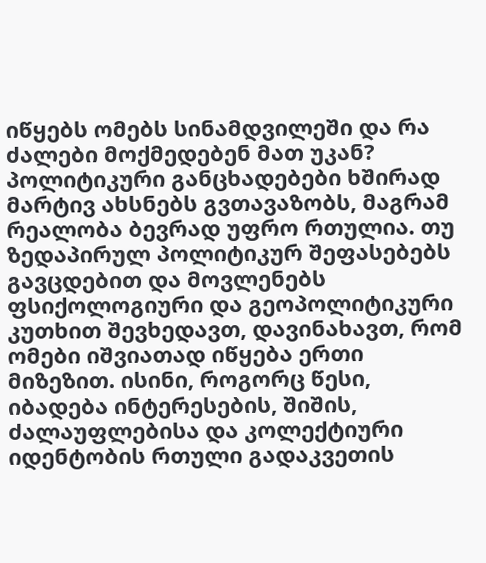იწყებს ომებს სინამდვილეში და რა ძალები მოქმედებენ მათ უკან?
პოლიტიკური განცხადებები ხშირად მარტივ ახსნებს გვთავაზობს, მაგრამ რეალობა ბევრად უფრო რთულია. თუ ზედაპირულ პოლიტიკურ შეფასებებს გავცდებით და მოვლენებს ფსიქოლოგიური და გეოპოლიტიკური კუთხით შევხედავთ, დავინახავთ, რომ ომები იშვიათად იწყება ერთი მიზეზით. ისინი, როგორც წესი, იბადება ინტერესების, შიშის, ძალაუფლებისა და კოლექტიური იდენტობის რთული გადაკვეთის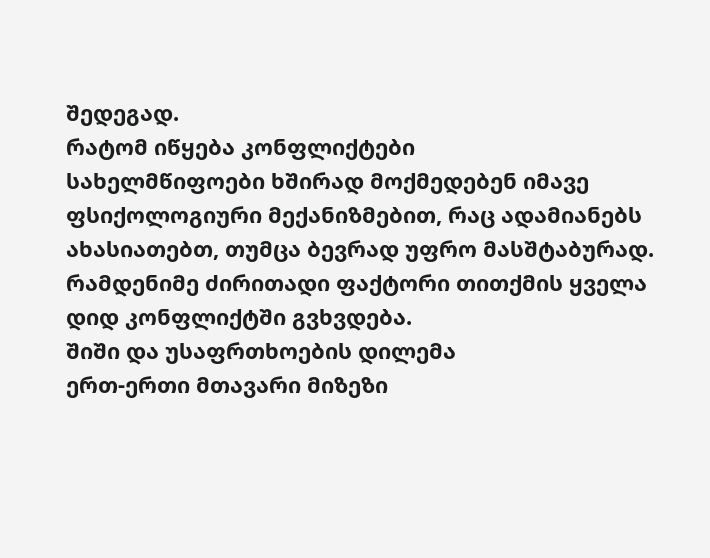შედეგად.
რატომ იწყება კონფლიქტები
სახელმწიფოები ხშირად მოქმედებენ იმავე ფსიქოლოგიური მექანიზმებით, რაც ადამიანებს ახასიათებთ, თუმცა ბევრად უფრო მასშტაბურად. რამდენიმე ძირითადი ფაქტორი თითქმის ყველა დიდ კონფლიქტში გვხვდება.
შიში და უსაფრთხოების დილემა
ერთ-ერთი მთავარი მიზეზი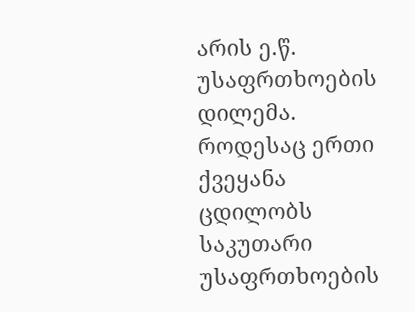არის ე.წ. უსაფრთხოების დილემა. როდესაც ერთი ქვეყანა ცდილობს საკუთარი უსაფრთხოების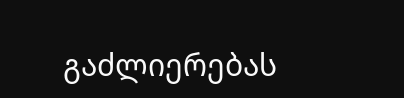გაძლიერებას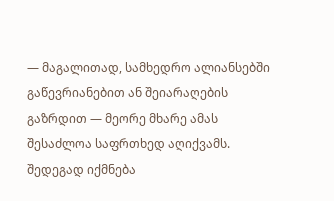— მაგალითად, სამხედრო ალიანსებში გაწევრიანებით ან შეიარაღების გაზრდით — მეორე მხარე ამას შესაძლოა საფრთხედ აღიქვამს.
შედეგად იქმნება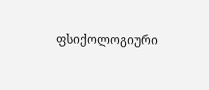ფსიქოლოგიური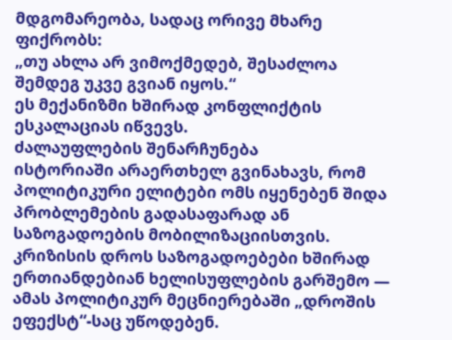მდგომარეობა, სადაც ორივე მხარე ფიქრობს:
„თუ ახლა არ ვიმოქმედებ, შესაძლოა შემდეგ უკვე გვიან იყოს.“
ეს მექანიზმი ხშირად კონფლიქტის ესკალაციას იწვევს.
ძალაუფლების შენარჩუნება
ისტორიაში არაერთხელ გვინახავს, რომ პოლიტიკური ელიტები ომს იყენებენ შიდა პრობლემების გადასაფარად ან საზოგადოების მობილიზაციისთვის. კრიზისის დროს საზოგადოებები ხშირად ერთიანდებიან ხელისუფლების გარშემო — ამას პოლიტიკურ მეცნიერებაში „დროშის ეფექსტ“-საც უწოდებენ.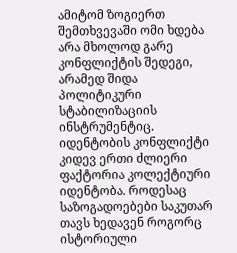ამიტომ ზოგიერთ შემთხვევაში ომი ხდება არა მხოლოდ გარე კონფლიქტის შედეგი, არამედ შიდა პოლიტიკური სტაბილიზაციის ინსტრუმენტიც.
იდენტობის კონფლიქტი
კიდევ ერთი ძლიერი ფაქტორია კოლექტიური იდენტობა. როდესაც საზოგადოებები საკუთარ თავს ხედავენ როგორც ისტორიული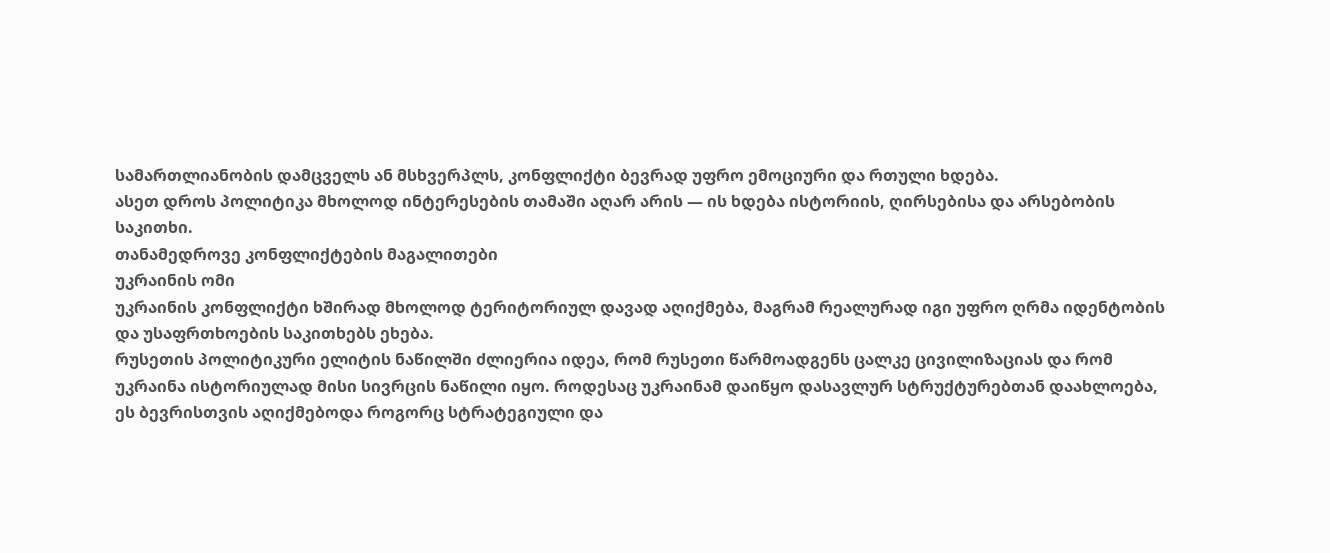სამართლიანობის დამცველს ან მსხვერპლს, კონფლიქტი ბევრად უფრო ემოციური და რთული ხდება.
ასეთ დროს პოლიტიკა მხოლოდ ინტერესების თამაში აღარ არის — ის ხდება ისტორიის, ღირსებისა და არსებობის საკითხი.
თანამედროვე კონფლიქტების მაგალითები
უკრაინის ომი
უკრაინის კონფლიქტი ხშირად მხოლოდ ტერიტორიულ დავად აღიქმება, მაგრამ რეალურად იგი უფრო ღრმა იდენტობის და უსაფრთხოების საკითხებს ეხება.
რუსეთის პოლიტიკური ელიტის ნაწილში ძლიერია იდეა, რომ რუსეთი წარმოადგენს ცალკე ცივილიზაციას და რომ უკრაინა ისტორიულად მისი სივრცის ნაწილი იყო. როდესაც უკრაინამ დაიწყო დასავლურ სტრუქტურებთან დაახლოება, ეს ბევრისთვის აღიქმებოდა როგორც სტრატეგიული და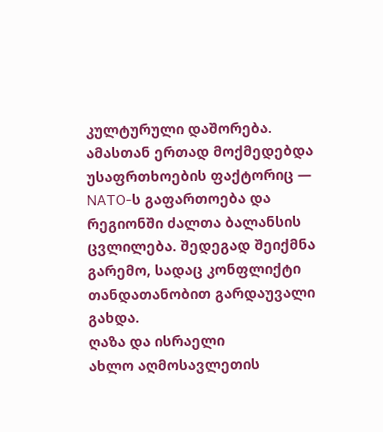კულტურული დაშორება.
ამასთან ერთად მოქმედებდა უსაფრთხოების ფაქტორიც — NATO-ს გაფართოება და რეგიონში ძალთა ბალანსის ცვლილება. შედეგად შეიქმნა გარემო, სადაც კონფლიქტი თანდათანობით გარდაუვალი გახდა.
ღაზა და ისრაელი
ახლო აღმოსავლეთის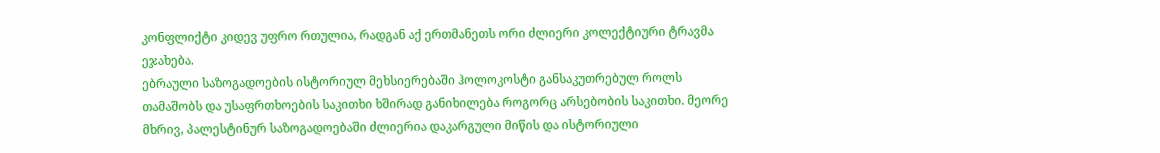კონფლიქტი კიდევ უფრო რთულია, რადგან აქ ერთმანეთს ორი ძლიერი კოლექტიური ტრავმა ეჯახება.
ებრაული საზოგადოების ისტორიულ მეხსიერებაში ჰოლოკოსტი განსაკუთრებულ როლს თამაშობს და უსაფრთხოების საკითხი ხშირად განიხილება როგორც არსებობის საკითხი. მეორე მხრივ, პალესტინურ საზოგადოებაში ძლიერია დაკარგული მიწის და ისტორიული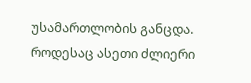უსამართლობის განცდა.
როდესაც ასეთი ძლიერი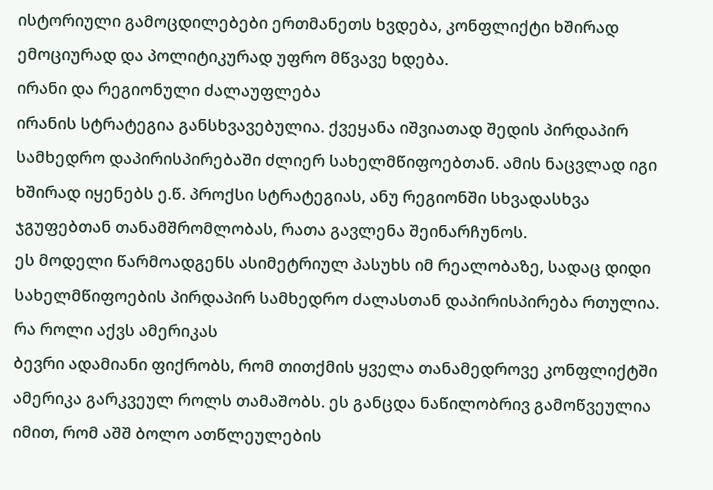ისტორიული გამოცდილებები ერთმანეთს ხვდება, კონფლიქტი ხშირად ემოციურად და პოლიტიკურად უფრო მწვავე ხდება.
ირანი და რეგიონული ძალაუფლება
ირანის სტრატეგია განსხვავებულია. ქვეყანა იშვიათად შედის პირდაპირ სამხედრო დაპირისპირებაში ძლიერ სახელმწიფოებთან. ამის ნაცვლად იგი ხშირად იყენებს ე.წ. პროქსი სტრატეგიას, ანუ რეგიონში სხვადასხვა ჯგუფებთან თანამშრომლობას, რათა გავლენა შეინარჩუნოს.
ეს მოდელი წარმოადგენს ასიმეტრიულ პასუხს იმ რეალობაზე, სადაც დიდი სახელმწიფოების პირდაპირ სამხედრო ძალასთან დაპირისპირება რთულია.
რა როლი აქვს ამერიკას
ბევრი ადამიანი ფიქრობს, რომ თითქმის ყველა თანამედროვე კონფლიქტში ამერიკა გარკვეულ როლს თამაშობს. ეს განცდა ნაწილობრივ გამოწვეულია იმით, რომ აშშ ბოლო ათწლეულების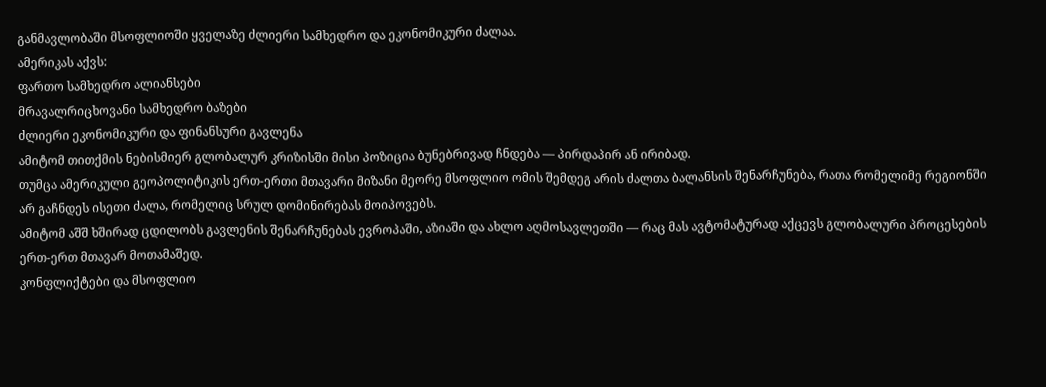განმავლობაში მსოფლიოში ყველაზე ძლიერი სამხედრო და ეკონომიკური ძალაა.
ამერიკას აქვს:
ფართო სამხედრო ალიანსები
მრავალრიცხოვანი სამხედრო ბაზები
ძლიერი ეკონომიკური და ფინანსური გავლენა
ამიტომ თითქმის ნებისმიერ გლობალურ კრიზისში მისი პოზიცია ბუნებრივად ჩნდება — პირდაპირ ან ირიბად.
თუმცა ამერიკული გეოპოლიტიკის ერთ-ერთი მთავარი მიზანი მეორე მსოფლიო ომის შემდეგ არის ძალთა ბალანსის შენარჩუნება, რათა რომელიმე რეგიონში არ გაჩნდეს ისეთი ძალა, რომელიც სრულ დომინირებას მოიპოვებს.
ამიტომ აშშ ხშირად ცდილობს გავლენის შენარჩუნებას ევროპაში, აზიაში და ახლო აღმოსავლეთში — რაც მას ავტომატურად აქცევს გლობალური პროცესების ერთ-ერთ მთავარ მოთამაშედ.
კონფლიქტები და მსოფლიო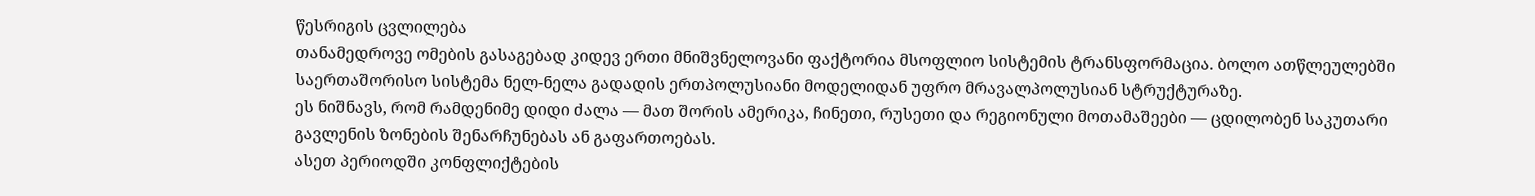წესრიგის ცვლილება
თანამედროვე ომების გასაგებად კიდევ ერთი მნიშვნელოვანი ფაქტორია მსოფლიო სისტემის ტრანსფორმაცია. ბოლო ათწლეულებში საერთაშორისო სისტემა ნელ-ნელა გადადის ერთპოლუსიანი მოდელიდან უფრო მრავალპოლუსიან სტრუქტურაზე.
ეს ნიშნავს, რომ რამდენიმე დიდი ძალა — მათ შორის ამერიკა, ჩინეთი, რუსეთი და რეგიონული მოთამაშეები — ცდილობენ საკუთარი გავლენის ზონების შენარჩუნებას ან გაფართოებას.
ასეთ პერიოდში კონფლიქტების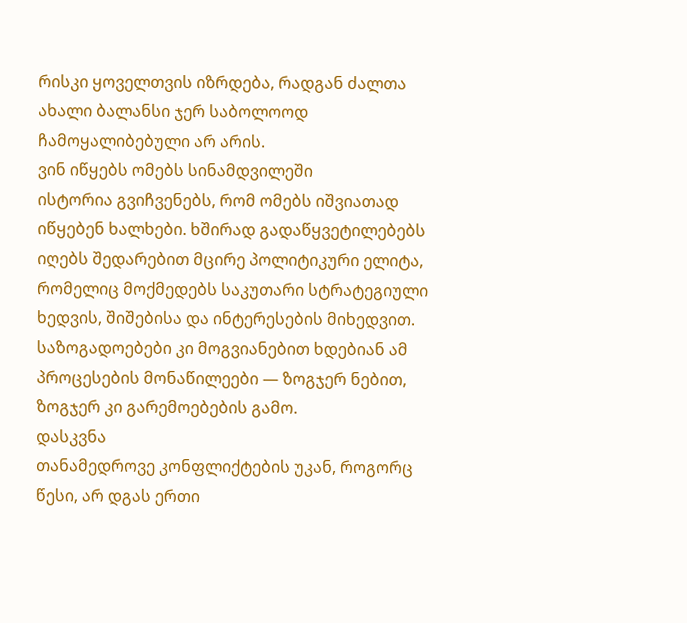რისკი ყოველთვის იზრდება, რადგან ძალთა ახალი ბალანსი ჯერ საბოლოოდ ჩამოყალიბებული არ არის.
ვინ იწყებს ომებს სინამდვილეში
ისტორია გვიჩვენებს, რომ ომებს იშვიათად იწყებენ ხალხები. ხშირად გადაწყვეტილებებს იღებს შედარებით მცირე პოლიტიკური ელიტა, რომელიც მოქმედებს საკუთარი სტრატეგიული ხედვის, შიშებისა და ინტერესების მიხედვით.
საზოგადოებები კი მოგვიანებით ხდებიან ამ პროცესების მონაწილეები — ზოგჯერ ნებით, ზოგჯერ კი გარემოებების გამო.
დასკვნა
თანამედროვე კონფლიქტების უკან, როგორც წესი, არ დგას ერთი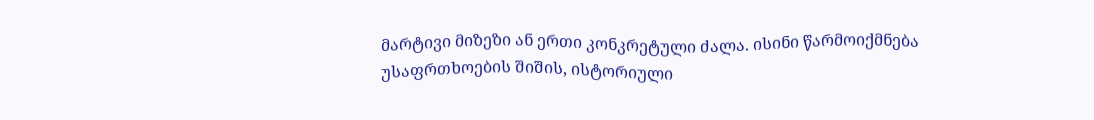მარტივი მიზეზი ან ერთი კონკრეტული ძალა. ისინი წარმოიქმნება უსაფრთხოების შიშის, ისტორიული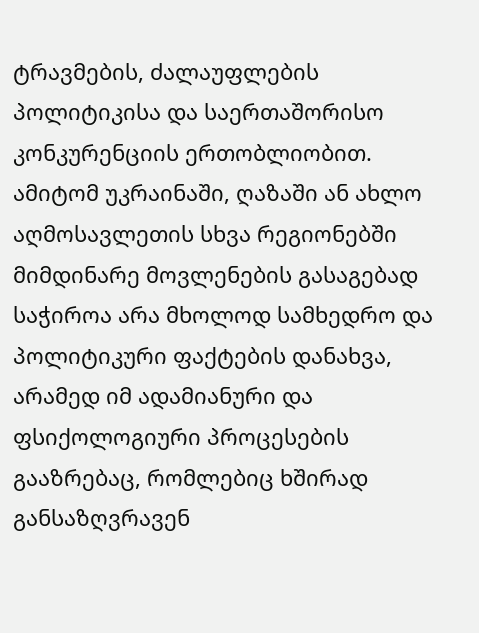ტრავმების, ძალაუფლების პოლიტიკისა და საერთაშორისო კონკურენციის ერთობლიობით.
ამიტომ უკრაინაში, ღაზაში ან ახლო აღმოსავლეთის სხვა რეგიონებში მიმდინარე მოვლენების გასაგებად საჭიროა არა მხოლოდ სამხედრო და პოლიტიკური ფაქტების დანახვა, არამედ იმ ადამიანური და ფსიქოლოგიური პროცესების გააზრებაც, რომლებიც ხშირად განსაზღვრავენ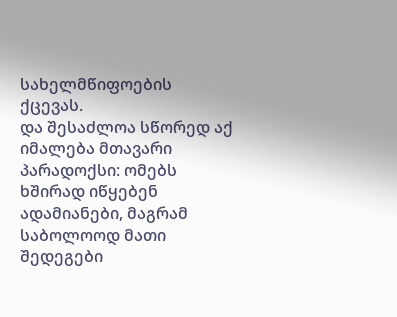სახელმწიფოების ქცევას.
და შესაძლოა სწორედ აქ იმალება მთავარი პარადოქსი: ომებს ხშირად იწყებენ ადამიანები, მაგრამ საბოლოოდ მათი შედეგები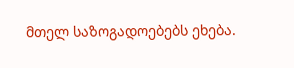მთელ საზოგადოებებს ეხება.